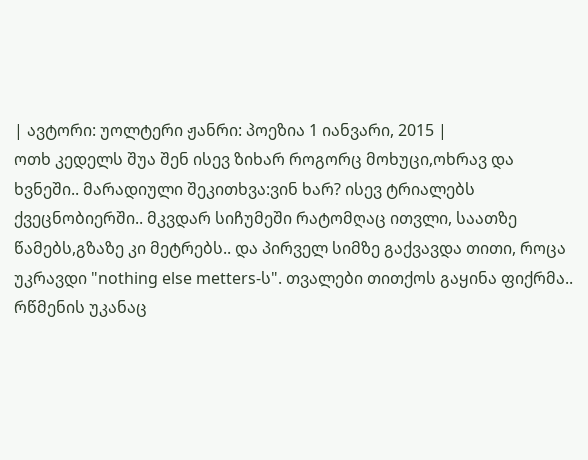| ავტორი: უოლტერი ჟანრი: პოეზია 1 იანვარი, 2015 |
ოთხ კედელს შუა შენ ისევ ზიხარ როგორც მოხუცი,ოხრავ და ხვნეში.. მარადიული შეკითხვა:ვინ ხარ? ისევ ტრიალებს ქვეცნობიერში.. მკვდარ სიჩუმეში რატომღაც ითვლი, საათზე წამებს,გზაზე კი მეტრებს.. და პირველ სიმზე გაქვავდა თითი, როცა უკრავდი "nothing else metters-ს". თვალები თითქოს გაყინა ფიქრმა.. რწმენის უკანაც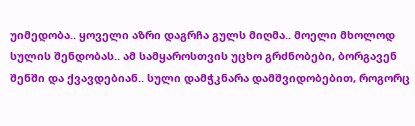უიმედობა.. ყოველი აზრი დაგრჩა გულს მიღმა.. მოელი მხოლოდ სულის შენდობას.. ამ სამყაროსთვის უცხო გრძნობები, ბორგავენ შენში და ქვავდებიან.. სული დამჭკნარა დამშვიდობებით, როგორც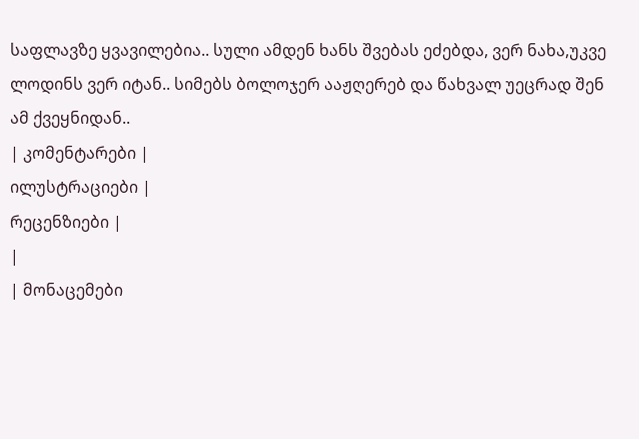საფლავზე ყვავილებია.. სული ამდენ ხანს შვებას ეძებდა, ვერ ნახა,უკვე ლოდინს ვერ იტან.. სიმებს ბოლოჯერ ააჟღერებ და წახვალ უეცრად შენ ამ ქვეყნიდან..
| კომენტარები |
ილუსტრაციები |
რეცენზიები |
|
| მონაცემები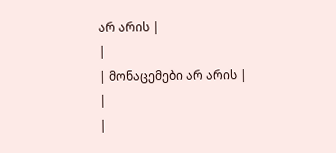არ არის |
|
| მონაცემები არ არის |
|
|